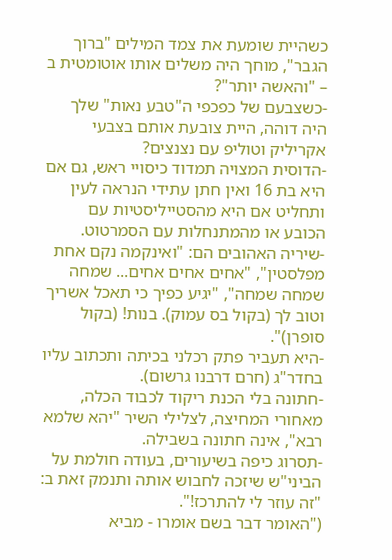כשהיית שומעת את צמד המילים "ברוך הגבר", מוחך היה משלים אותו אוטומטית ב – "והאשה יותר"?
-כשצבעם של כפכפי ה"טבע נאות" שלך היה דוהה, היית צובעת אותם בצבעי אקריליק וטוליפ עם נצנצים?
-הדוסית המצויה תמדוד כיסויי ראש, גם אם היא בת 16 ואין חתן עתידי הנראה לעין ותחליט אם היא מהסטייליסטיות עם הכובע או מהמתנחלות עם הסמרטוט.
-שיריה האהובים הם: "ואינקמה נקם אחת מפלסטין", "אחים אחים אחים... שמחה שמחה שמחה", "יגיע כפיך כי תאכל אשריך וטוב לך (בקול בס עמוק). בנות! (בקול סופרן)".
-היא תעביר פתק רכלני בכיתה ותכתוב עליו בחדר"ג (חרם דרבנו גרשום).
-חתונה בלי הכנת ריקוד לכבוד הכלה, מאחורי המחיצה, לצלילי השיר "יהא שלמא רבא", אינה חתונה בשבילה.
-תסרוג כיפה בשיעורים, בעודה חולמת על הביני"ש שיזכה לחבוש אותה ותנמק זאת ב: "זה עוזר לי להתרכז!".
("האומר דבר בשם אומרו - מביא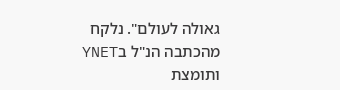גאולה לעולם". נלקח מהכתבה הנ"ל בYNET ותומצת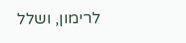לרימון, ושלל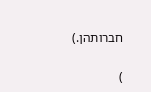חברותהן.)


)